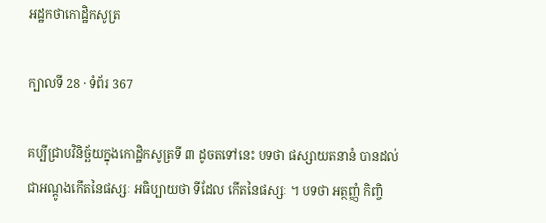អដ្ឋកថាកោដ្ឋិកសូត្រ

ក្បាលទី 28 · ទំព័រ 367

គប្បីជ្រាបវិនិច្ឆ័យក្នុងកោដ្ឋិកសូត្រទី ៣ ដូចតទៅនេះ បទថា ផស្សាយតនានំ បានដល់ ជាអណ្តូងកើតនៃផស្សៈ អធិប្បាយថា ទីដែល កើតនៃផស្សៈ ។ បទថា អត្ថញ្ញំ កិញ្ចិ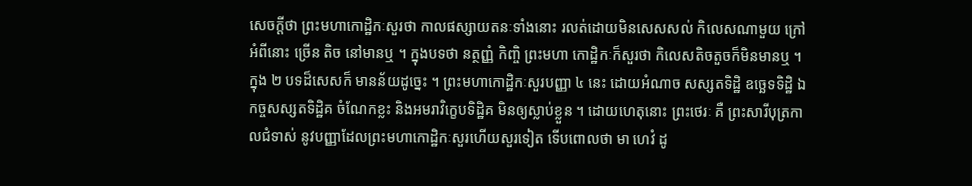សេចក្តីថា ព្រះមហាកោដ្ឋិកៈសួរថា កាលផស្សាយតនៈទាំងនោះ រលត់ដោយមិនសេសសល់ កិលេសណាមួយ ក្រៅអំពីនោះ ច្រើន តិច នៅមានឬ ។ ក្នុងបទថា នត្ថញ្ញំ កិញ្ចិ ព្រះមហា កោដ្ឋិកៈក៏សួរថា កិលេសតិចតួចក៏មិនមានឬ ។ ក្នុង ២ បទដ៏សេសក៏ មានន័យដូច្នេះ ។ ព្រះមហាកោដ្ឋិកៈសួរបញ្ញា ៤ នេះ ដោយអំណាច សស្សតទិដ្ឋិ ឧច្ឆេទទិដ្ឋិ ឯកច្ចសស្សតទិដ្ឋិគ ចំណែកខ្លះ និងអមរាវិក្ខេបទិដ្ឋិគ មិនឲ្យស្លាប់ខ្លួន ។ ដោយហេតុនោះ ព្រះថេរៈ គឺ ព្រះសារីបុត្រកាលជំទាស់ នូវបញ្ញាដែលព្រះមហាកោដ្ឋិកៈសួរហើយសួរទៀត ទើបពោលថា មា ហេវំ ដូ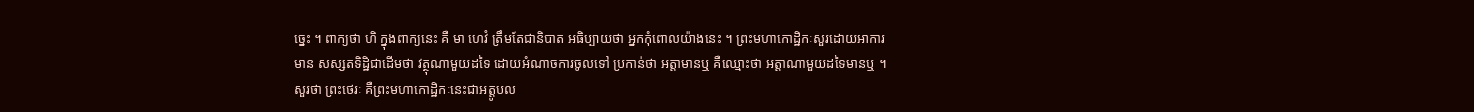ច្នេះ ។ ពាក្យថា ហិ ក្នុងពាក្យនេះ គឺ មា ហេវំ ត្រឹមតែជានិបាត អធិប្បាយថា អ្នកកុំពោលយ៉ាងនេះ ។ ព្រះមហាកោដ្ឋិកៈសួរដោយអាការមាន សស្សតទិដ្ឋិជាដើមថា វត្ថុណាមួយដទៃ ដោយអំណាចការចូលទៅ ប្រកាន់ថា អត្តាមានឬ គឺឈ្មោះថា អត្តាណាមួយដទៃមានឬ ។ សួរថា ព្រះថេរៈ គឺព្រះមហាកោដ្ឋិកៈនេះជាអត្តូបល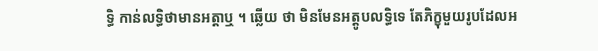ទ្ធិ កាន់លទ្ធិថាមានអត្តាឬ ។ ឆ្លើយ ថា មិនមែនអត្តូបលទ្ធិទេ តែភិក្ខុមួយរូបដែលអ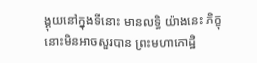ង្គុយនៅក្នុងទីនោះ មានលទ្ធិ យ៉ាងនេះ ភិក្ខុនោះមិនអាចសួរបាន ព្រះមហាកោដ្ឋិ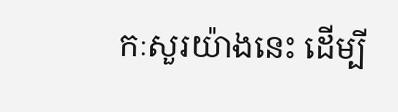កៈសួរយ៉ាងនេះ ដើម្បី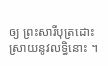ឲ្យ ព្រះសារីបុត្រដោះស្រាយនូវលទ្ធិនោះ ។